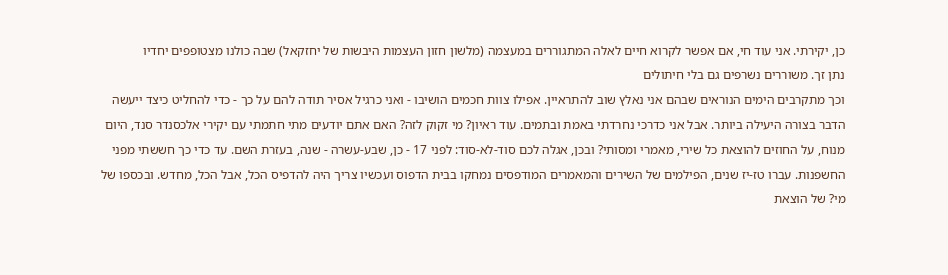כן, יקירתי. אני עוד חי, אם אפשר לקרוא חיים לאלה המתגוררים במעצמה (מלשון חזון העצמות היבשות של יחזקאל) שבה כולנו מצטופפים יחדיו
נתן זך. משוררים נשרפים גם בלי חיתולים
וכך מתקרבים הימים הנוראים שבהם אני נאלץ שוב להתראיין. אפילו צוות חכמים הושיבו - ואני כרגיל אסיר תודה להם על כך - כדי להחליט כיצד ייעשה הדבר בצורה היעילה ביותר. אבל אני כדרכי נחרדתי באמת ובתמים. עוד ראיון? מי זקוק לזה? האם אתם יודעים מתי חתמתי עם יקירי אלכסנדר סנד, היום מנוח, על החוזים להוצאת כל שירי, מאמרי ומסותי? ובכן, אגלה לכם סוד-לא-סוד: לפני 17 - כן, שבע-עשרה - שנה, בעזרת השם. עד כדי כך חששתי מפני החשפנות. עברו טז-יז שנים, הפילמים של השירים והמאמרים המודפסים נמחקו בבית הדפוס ועכשיו צריך היה להדפיס הכל, אבל הכל, מחדש. ובכספו של מי? של הוצאת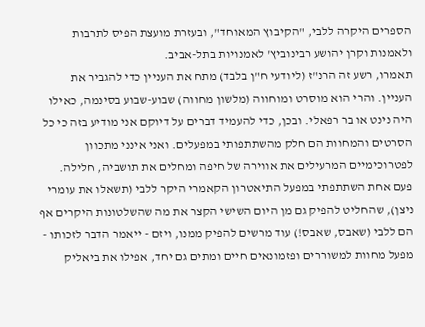הספרים היקרה ללבי, "הקיבוץ המאוחד", ובעזרת מועצת הפיס לתרבות ולאמנות וקרן יהושע רבינוביץ' לאמנויות בתל-אביב.
תאמרו, רשע זה הרנ"ז (ליודעי ח"ן בלבד) מתח את העניין כדי להגביר את העניין. והרי הוא מוסרט ומוחווה (מלשון מחווה) שבוע-שבוע בסינמה, כאילו היה נינט או בר רפאלי. ובכן, כדי להעמיד דברים על דיוקם אני מודיע בזה כי כל הסרטים והמחוות הם חלק מהשתתפותי במפעלים. ואני אינני מתכוון לפטרוכימיים המרעילים את אווירה של חיפה ומחלים את תושביה, חלילה. פעם אחת השתתפתי במפעל התיאטרון הקאמרי היקר ללבי (תשאלו את עומרי ניצן), שהחליט להפיק גם מן היום השישי הקצר את מה שהשלטונות היקרים אף הם ללבי (שאבס, שאבס!) עוד מרשים להפיק ממנו, ויזם - ייאמר הדבר לזכותו - מפעל מחוות למשוררים ופזמונאים חיים ומתים גם יחד, אפילו את ביאליק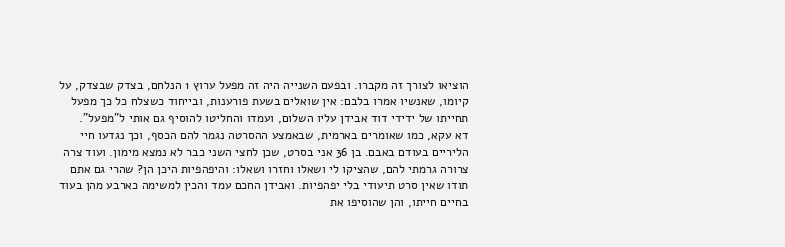הוציאו לצורך זה מקברו. ובפעם השנייה היה זה מפעל ערוץ 1 הנלחם, בצדק שבצדק, על קיומו, שאנשיו אמרו בלבם: אין שואלים בשעת פורענות, ובייחוד כשצלח כל כך מפעל תחייתו של ידידי דוד אבידן עליו השלום, ועמדו והחליטו להוסיף גם אותי ל"מפעל".
דא עקא, כמו שאומרים בארמית, שבאמצע ההסרטה נגמר להם הכסף, וכך נגדעו חיי הליריים בעודם באבם. בן 36 אני בסרט, שכן לחצי השני כבר לא נמצא מימון. ועוד צרה צרורה גרמתי להם, שהציקו לי ושאלו וחזרו ושאלו: והיפהפיות היכן הן? שהרי גם אתם תודו שאין סרט תיעודי בלי יפהפיות. ואבידן החכם עמד והכין למשימה כארבע מהן בעוד בחיים חייתו, והן שהוסיפו את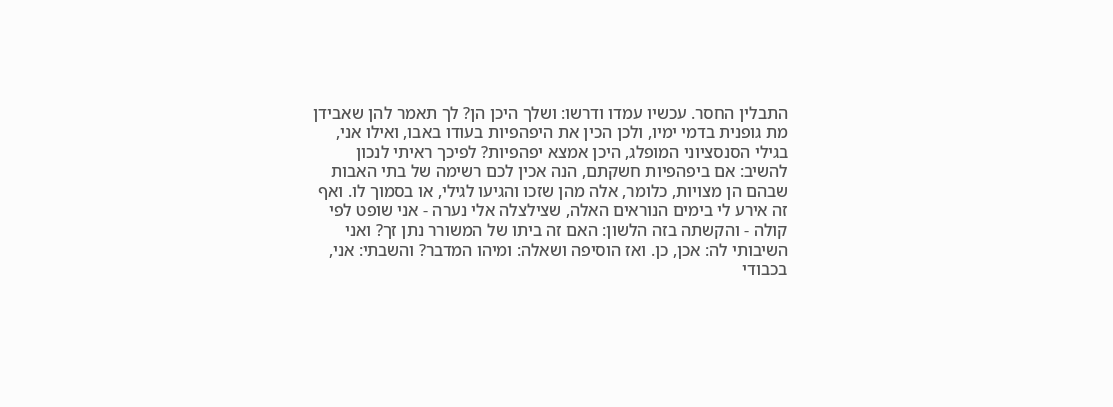התבלין החסר. עכשיו עמדו ודרשו: ושלך היכן הן? לך תאמר להן שאבידן מת גופנית בדמי ימיו, ולכן הכין את היפהפיות בעודו באבו, ואילו אני, בגילי הסנסציוני המופלג, היכן אמצא יפהפיות? לפיכך ראיתי לנכון להשיב: אם ביפהפיות חשקתם, הנה אכין לכם רשימה של בתי האבות שבהם הן מצויות, כלומר, אלה מהן שזכו והגיעו לגילי, או בסמוך לו. ואף זה אירע לי בימים הנוראים האלה, שצילצלה אלי נערה - אני שופט לפי קולה - והקשתה בזה הלשון: האם זה ביתו של המשורר נתן זך? ואני השיבותי לה: אכן, כן. ואז הוסיפה ושאלה: ומיהו המדבר? והשבתי: אני, בכבודי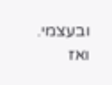ובעצמי. ואז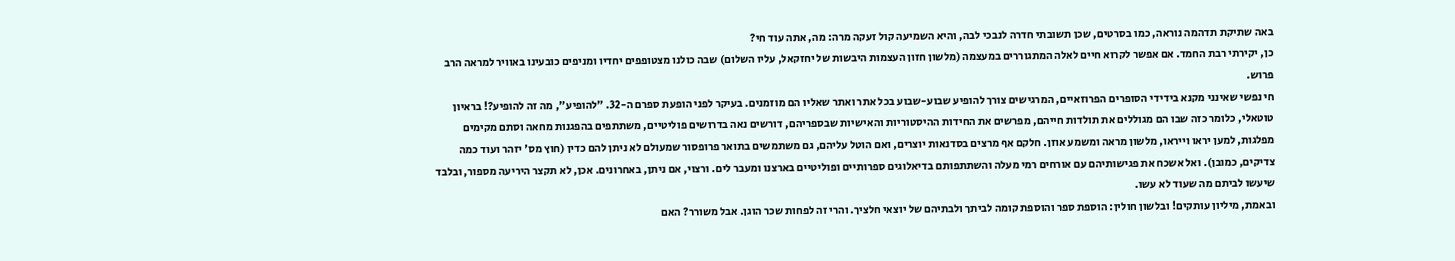באה שתיקת תדהמה נוראה, כמו בסרטים, שכן תשובתי חדרה לנבכי לבה, והיא השמיעה קול זעקה מרה: מה, אתה עוד חי?
כן, יקירתי רבת החמד. אם אפשר לקרוא חיים לאלה המתגוררים במעצמה (מלשון חזון העצמות היבשות של יחזקאל, עליו השלום) שבה כולנו מצטופפים יחדיו ומניפים כובעינו באוויר למראה הרב פרוש.
חי נפשי שאינני מקנא בידידי הסופרים הפרוזאיים, המרגישים צורך להופיע שבוע-שבוע בכל אתר ואתר שאליו הם מוזמנים. בעיקר לפני הופעת ספרם ה-32. "להופיע", מה זה להופיע?! בראיון טוטאלי, כלומר כזה שבו הם מגוללים את תולדות חייהם, מפרשים את החידות ההיסטוריות והאישיות שבספריהם, דורשים נאה בדרושים פוליטיים, משתתפים בהפגנות מחאה וסתם מקימים מפלגות, למען יראו וייראו, מלשון מראה ומשמע אוזן. חלקם אף מרצים בסדנאות יוצרים, ואם הוטל עליהם, גם משתמשים בתואר פרופסור שמעולם לא ניתן להם כדין (חוץ מס' יזהר ועוד כמה צדיקים, כמובן). ואל אשכח את פגישותיהם עם אורחים רמי מעלה והשתתפותם בדיאלוגים ספרותיים ופוליטיים בארצנו ומעבר לים. ורצוי, אם ניתן, באחרונים. אכן, לא תקצר היריעה מספור, ובלבד שיעשו לביתם מה שעוד לא עשו.
ובאמת, מיליון עותקים! ובלשון חולין: הוספת ספר והוספת קומה לביתך ולבתיהם של יוצאי חלציך. והרי זה לפחות שכר הוגן. אבל משורר? האם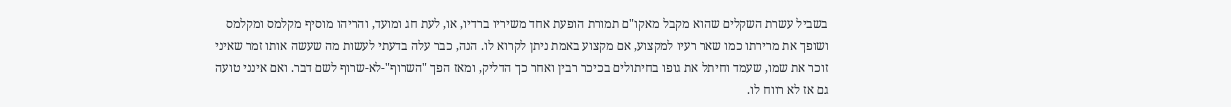בשביל עשרת השקלים שהוא מקבל מאקו"ם תמורת הופעת אחד משיריו ברדיו, או, לעת חג ומועד, והריהו מוסיף מקלמס ומקלמס ושופך את מרירתו כמו שאר רעיו למקצוע, אם מקצוע באמת ניתן לקרוא לו. הנה, כבר עלה בדעתי לעשות מה שעשה אותו זמר שאיני זוכר את שמו, שעמד וחיתל את גופו בחיתולים בכיכר רבין ואחר כך הדליק, ומאז הפך "השרוף"-לא-שרוף לשם דבר. ואם אינני טועה גם אז לא רווח לו.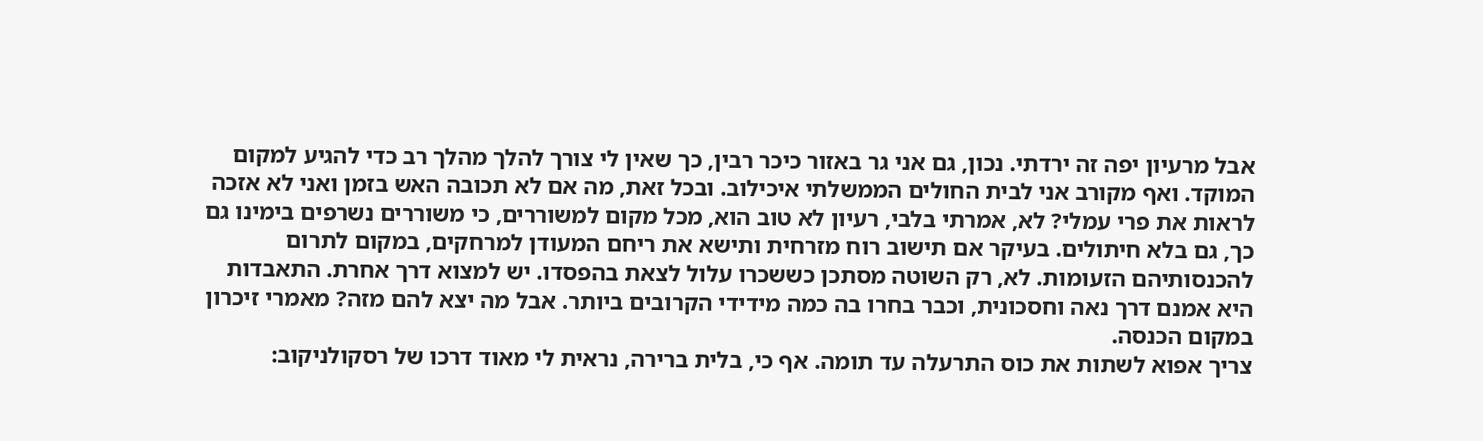אבל מרעיון יפה זה ירדתי. נכון, גם אני גר באזור כיכר רבין, כך שאין לי צורך להלך מהלך רב כדי להגיע למקום המוקד. ואף מקורב אני לבית החולים הממשלתי איכילוב. ובכל זאת, מה אם לא תכובה האש בזמן ואני לא אזכה לראות את פרי עמלי? לא, אמרתי בלבי, רעיון לא טוב הוא, מכל מקום למשוררים, כי משוררים נשרפים בימינו גם כך, גם בלא חיתולים. בעיקר אם תישוב רוח מזרחית ותישא את ריחם המעודן למרחקים, במקום לתרום להכנסותיהם הזעומות. לא, רק השוטה מסתכן כששכרו עלול לצאת בהפסדו. יש למצוא דרך אחרת. התאבדות היא אמנם דרך נאה וחסכונית, וכבר בחרו בה כמה מידידי הקרובים ביותר. אבל מה יצא להם מזה? מאמרי זיכרון במקום הכנסה.
צריך אפוא לשתות את כוס התרעלה עד תומה. אף כי, בלית ברירה, נראית לי מאוד דרכו של רסקולניקוב: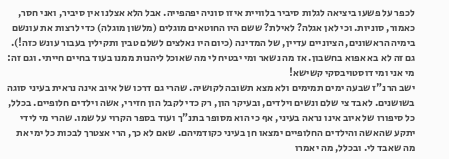לכפר על פשעו ביציאה לגלות סיביר בלוויית איזו סוניה יפהפייה. אבל הלא אצלנו אין סיביר, ואני חסר, כאמור, סוניות. וכי לאן אגלה? לאילת? ששם היו החוטאים מוגלים (מלשון מוגלה) כדי לרצות את עונשם בימיה הראשונים, הציוניים עדיין, של המדינה (כיום היו נאלצים לשלם טבין ותקילין בעבור עונש כזה!). גם זה לא בא אפוא בחשבון. אז מה נשאר ומי יבטיח לי מה שאוכל ליהנות ממנו בעוד בחיים חייתי. וגם זה: מי אני ומי דוסטויבסקי קשישא!
ישב הרנ"ז שבעה ימים תמימים ולא מצא תשובה לקושיה. שהרי גם דרכו של איוב אינה נראית בעיני סוגה בשושנים. לאבד צי שלם ונשים וילדים, ובעיקר הון, רק כדי לקבל הון חזירי, אשה וילדים חלופיים. בכלל, כל סיפורו של איוב אינו נראה בעיני, אף כי הוא מסופר בתנ"ך ועוד בספר הקרוי על שמו. שהרי מי לידי יתקע שהאשה והילדים החלופיים ימצאו חן בעיני כקודמיהם. שאם לא כך, הרי אצטרך לבכות כל ימי את מה שאבד לי. ובכלל, מה יאמרו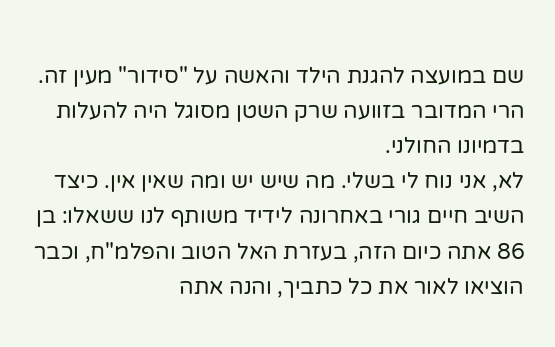שם במועצה להגנת הילד והאשה על "סידור" מעין זה. הרי המדובר בזוועה שרק השטן מסוגל היה להעלות בדמיונו החולני.
לא, אני נוח לי בשלי. מה שיש יש ומה שאין אין. כיצד השיב חיים גורי באחרונה לידיד משותף לנו ששאלו: בן 86 אתה כיום הזה, בעזרת האל הטוב והפלמ"ח, וכבר הוציאו לאור את כל כתביך, והנה אתה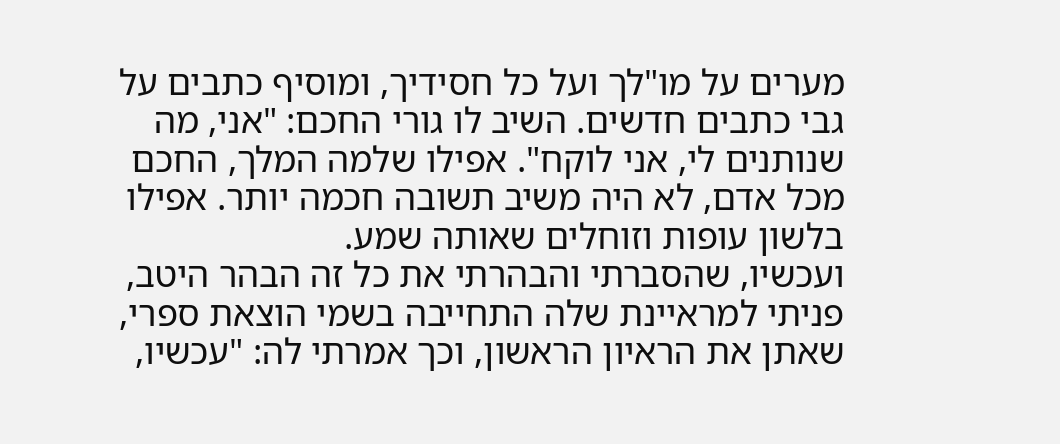מערים על מו"לך ועל כל חסידיך, ומוסיף כתבים על גבי כתבים חדשים. השיב לו גורי החכם: "אני, מה שנותנים לי, אני לוקח". אפילו שלמה המלך, החכם מכל אדם, לא היה משיב תשובה חכמה יותר. אפילו בלשון עופות וזוחלים שאותה שמע.
ועכשיו, שהסברתי והבהרתי את כל זה הבהר היטב, פניתי למראיינת שלה התחייבה בשמי הוצאת ספרי, שאתן את הראיון הראשון, וכך אמרתי לה: "עכשיו,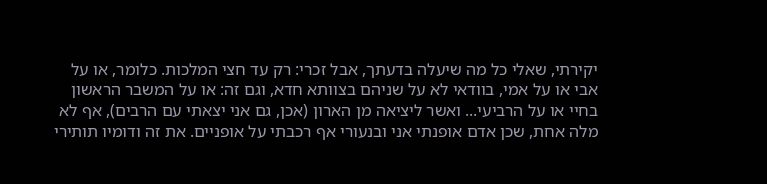יקירתי, שאלי כל מה שיעלה בדעתך, אבל זכרי: רק עד חצי המלכות. כלומר, או על אבי או על אמי, בוודאי לא על שניהם בצוותא חדא, וגם זה: או על המשבר הראשון בחיי או על הרביעי... ואשר ליציאה מן הארון (אכן, גם אני יצאתי עם הרבים), אף לא מלה אחת, שכן אדם אופנתי אני ובנעורי אף רכבתי על אופניים. את זה ודומיו תותירי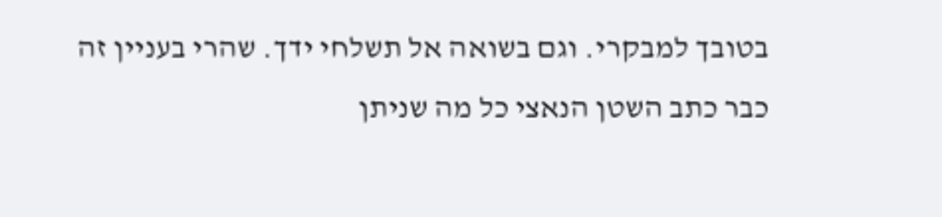בטובך למבקרי. וגם בשואה אל תשלחי ידך. שהרי בעניין זה כבר כתב השטן הנאצי כל מה שניתן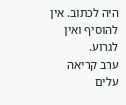היה לכתוב. אין להוסיף ואין לגרוע.
ערב קריאה
עלים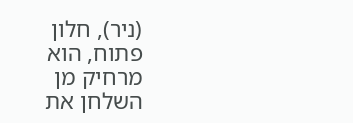(ניר), חלון פתוח, הוא מרחיק מן השלחן את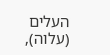העלים (עלוה),